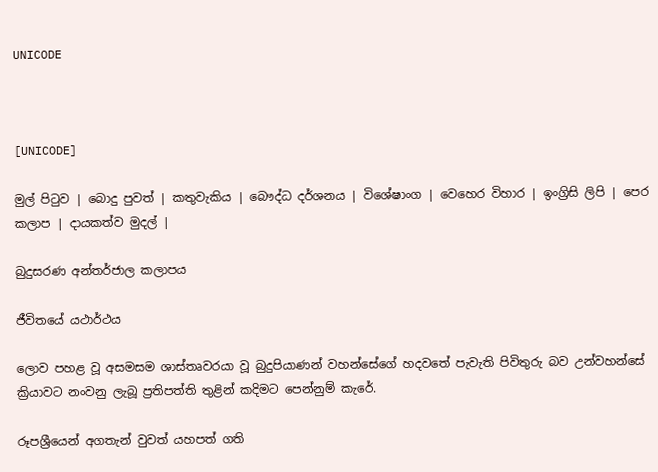UNICODE



[UNICODE]

මුල් පිටුව | බොදු පුවත් | කතුවැකිය | බෞද්ධ දර්ශනය | විශේෂාංග | වෙහෙර විහාර | ඉංග්‍රිසි ලිපි | පෙර කලාප | දායකත්ව මුදල් |

බුදුසරණ අන්තර්ජාල කලාපය

ජීවිතයේ යථාර්ථය

ලොව පහළ වූ අසමසම ශාස්තෘවරයා වූ බුදුපියාණන් වහන්සේගේ හදවතේ පැවැති පිවිතුරු බව උන්වහන්සේ ක්‍රියාවට නංවනු ලැබූ ප්‍රතිපත්ති තුළින් කදිමට පෙන්නුම් කැරේ.

රූපශ්‍රීයෙන් අගතැන් වුවත් යහපත් ගති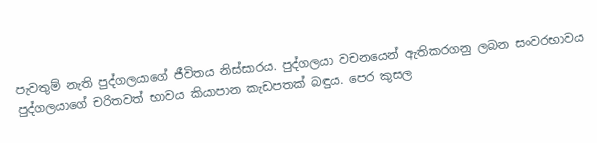පැවතුම් නැති පුද්ගලයාගේ ජීවිතය නිස්සාරය. පුද්ගලයා වචනයෙන් ඇතිකරගනු ලබන සංවරභාවය පුද්ගලයාගේ චරිතවත් භාවය කියාපාන කැඩපතක් බඳුය. පෙර කුසල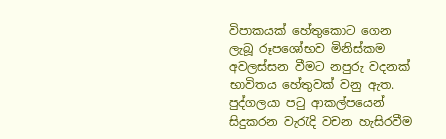විපාකයක් හේතුකොට ගෙන ලැබූ රූපශෝභව මිනිස්කම අවලස්සන වීමට නපුරු වදනක් භාවිතය හේතුවක් වනු ඇත. පුද්ගලයා පටු ආකල්පයෙන් සිදුකරන වැරැදි වචන හැසිරවීම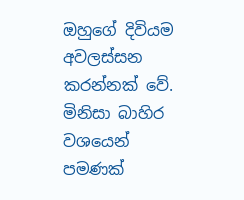ඔහුගේ දිවියම අවලස්සන කරන්නක් වේ. මිනිසා බාහිර වශයෙන් පමණක්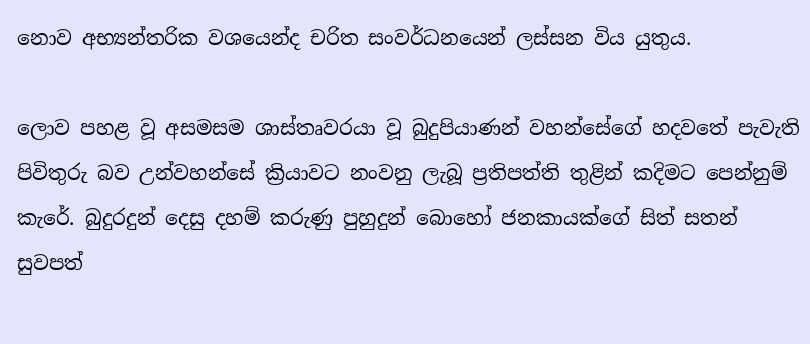නොව අභ්‍යන්තරික වශයෙන්ද චරිත සංවර්ධනයෙන් ලස්සන විය යුතුය.

ලොව පහළ වූ අසමසම ශාස්තෘවරයා වූ බුදුපියාණන් වහන්සේගේ හදවතේ පැවැති පිවිතුරු බව උන්වහන්සේ ක්‍රියාවට නංවනු ලැබූ ප්‍රතිපත්ති තුළින් කදිමට පෙන්නුම් කැරේ. බුදුරදුන් දෙසු දහම් කරුණු පුහුදුන් බොහෝ ජනකායක්ගේ සිත් සතන් සුවපත්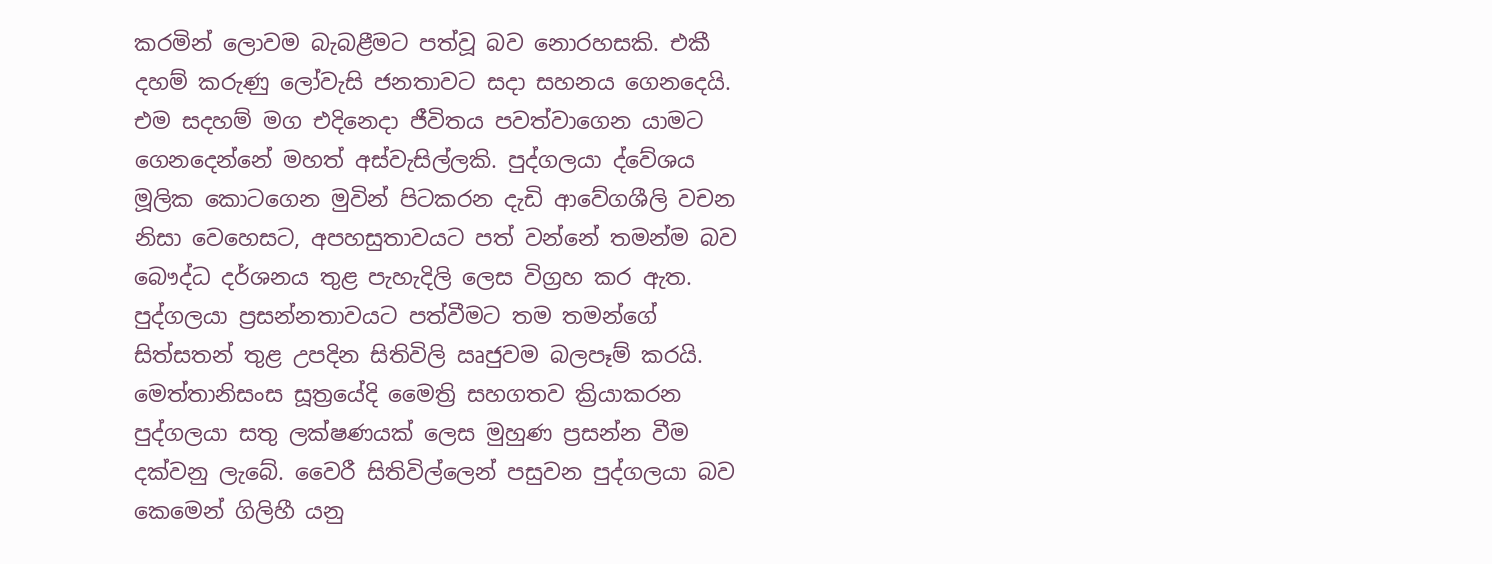කරමින් ලොවම බැබළීමට පත්වූ බව නොරහසකි. එකී දහම් කරුණු ලෝවැසි ජනතාවට සදා සහනය ගෙනදෙයි. එම සදහම් මග එදිනෙදා ජීවිතය පවත්වාගෙන යාමට ගෙනදෙන්නේ මහත් අස්වැසිල්ලකි. පුද්ගලයා ද්වේශය මූලික කොටගෙන මුවින් පිටකරන දැඩි ආවේගශීලි වචන නිසා වෙහෙසට, අපහසුතාවයට පත් වන්නේ තමන්ම බව බෞද්ධ දර්ශනය තුළ පැහැදිලි ලෙස විග්‍රහ කර ඇත. පුද්ගලයා ප්‍රසන්නතාවයට පත්වීමට තම තමන්ගේ සිත්සතන් තුළ උපදින සිතිවිලි ඍජුවම බලපෑම් කරයි. මෙත්තානිසංස සූත්‍රයේදි මෛත්‍රි සහගතව ක්‍රියාකරන පුද්ගලයා සතු ලක්ෂණයක් ලෙස මුහුණ ප්‍රසන්න වීම දක්වනු ලැබේ. වෛරී සිතිවිල්ලෙන් පසුවන පුද්ගලයා බව කෙමෙන් ගිලිහී යනු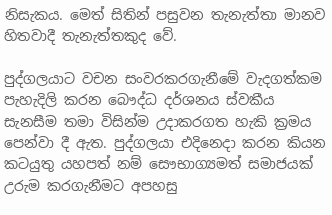නිසැකය. මෙත් සිතින් පසුවන තැනැත්තා මානව හිතවාදී තැනැත්තකුද වේ.

පුද්ගලයාට වචන සංවරකරගැනීමේ වැදගත්කම පැහැදිලි කරන බෞද්ධ දර්ශනය ස්වකීය සැනසීම තමා විසින්ම උදාකරගත හැකි ක්‍රමය පෙන්වා දී ඇත. පුද්ගලයා එදිනෙදා කරන කියන කටයුතු යහපත් නම් සෞභාග්‍යමත් සමාජයක් උරුම කරගැනීමට අපහසු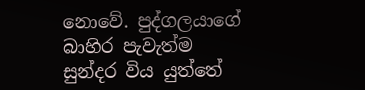නොවේ. පුද්ගලයාගේ බාහිර පැවැත්ම සුන්දර විය යුත්තේ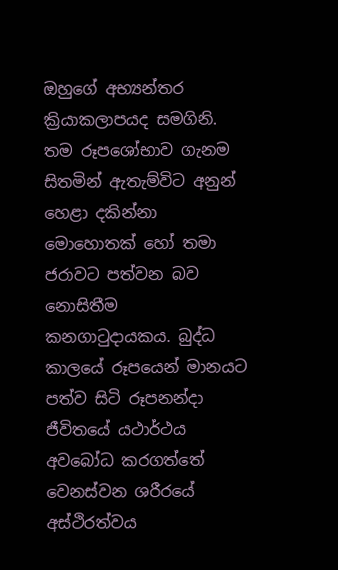ඔහුගේ අභ්‍යන්තර ක්‍රියාකලාපයද සමගිනි. තම රූපශෝභාව ගැනම සිතමින් ඇතැම්විට අනුන් හෙළා දකින්නා මොහොතක් හෝ තමා ජරාවට පත්වන බව නොසිතීම කනගාටුදායකය. බුද්ධ කාලයේ රූපයෙන් මානයට පත්ව සිටි රූපනන්දා ජීවිතයේ යථාර්ථය අවබෝධ කරගත්තේ වෙනස්වන ශරීරයේ අස්ථිරත්වය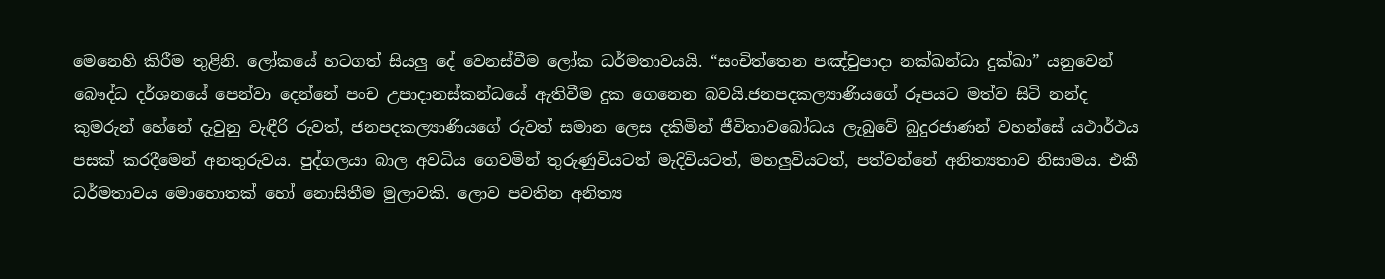මෙනෙහි කිරීම තුළිනි. ලෝකයේ හටගත් සියලු දේ වෙනස්වීම ලෝක ධර්මතාවයයි. “සංචිත්තෙන පඤ්චුපාදා නක්ඛන්ධා දුක්ඛා” යනුවෙන් බෞද්ධ දර්ශනයේ පෙන්වා දෙන්නේ පංච උපාදානස්කන්ධයේ ඇතිවීම දුක ගෙනෙන බවයි.ජනපදකල්‍යාණියගේ රූපයට මත්ව සිටි නන්ද කුමරුන් හේනේ දැවුනු වැඳීරි රුවත්, ජනපදකල්‍යාණියගේ රුවත් සමාන ලෙස දකිමින් ජීවිතාවබෝධය ලැබුවේ බුදුරජාණන් වහන්සේ යථාර්ථය පසක් කරදීමෙන් අනතුරුවය. පුද්ගලයා බාල අවධිය ගෙවමින් තුරුණුවියටත් මැදිවියටත්, මහලුවියටත්, පත්වන්නේ අනිත්‍යතාව නිසාමය. එකී ධර්මතාවය මොහොතක් හෝ නොසිතීම මුලාවකි. ලොව පවතින අනිත්‍ය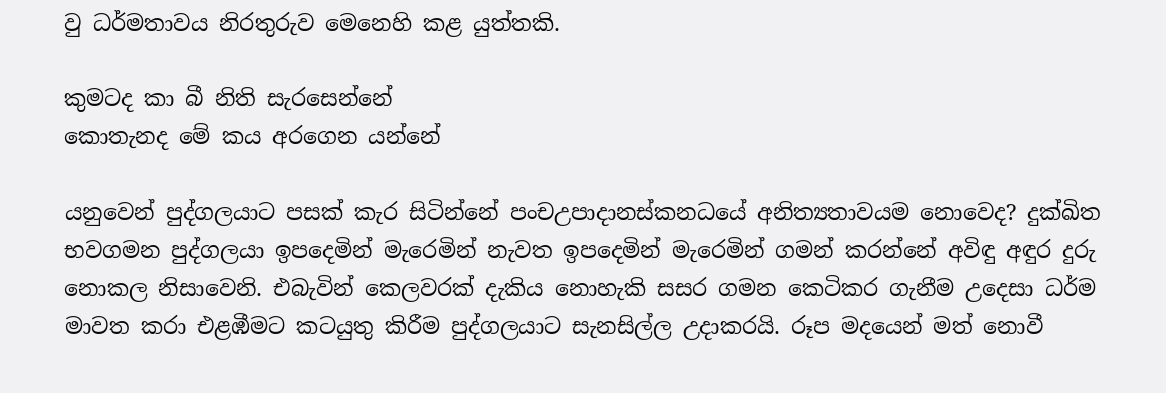වු ධර්මතාවය නිරතුරුව මෙනෙහි කළ යුත්තකි.

කුමටද කා බී නිති සැරසෙන්නේ
කොතැනද මේ කය අරගෙන යන්නේ

යනුවෙන් පුද්ගලයාට පසක් කැර සිටින්නේ පංචඋපාදානස්කනධයේ අනිත්‍යතාවයම නොවෙද? දුක්ඛිත භවගමන පුද්ගලයා ඉපදෙමින් මැරෙමින් නැවත ඉපදෙමින් මැරෙමින් ගමන් කරන්නේ අවිඳු අඳුර දුරු නොකල නිසාවෙනි. එබැවින් කෙලවරක් දැකිය නොහැකි සසර ගමන කෙටිකර ගැනීම උදෙසා ධර්ම මාවත කරා එළඹීමට කටයුතු කිරීම පුද්ගලයාට සැනසිල්ල උදාකරයි. රූප මදයෙන් මත් නොවී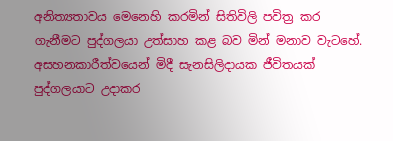අනිත්‍යතාවය මෙනෙහි කරමින් සිතිවිලි පවිත්‍ර කර ගැනීමට පුද්ගලයා උත්සාහ කළ බව මින් මනාව වැටහේ. අසහනකාරීත්වයෙන් මිදී සැනසිලිදායක ජීවිතයක් පුද්ගලයාට උදාකර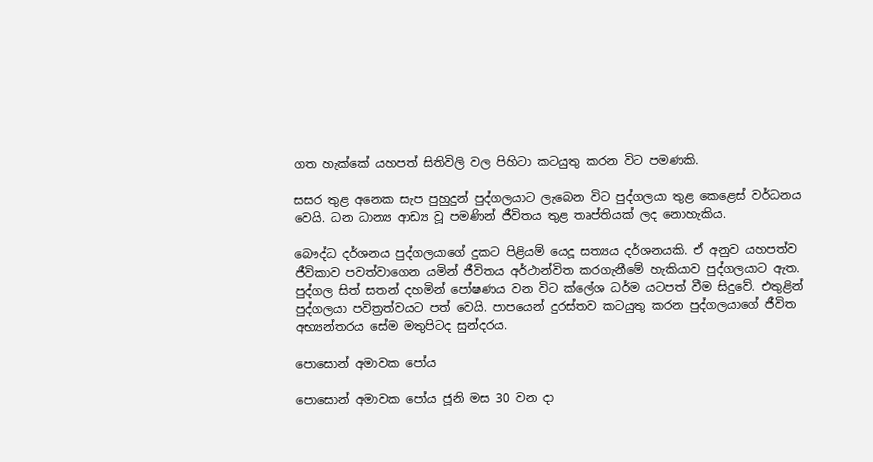ගත හැක්කේ යහපත් සිතිවිලි වල පිහිටා කටයුතු කරන විට පමණකි.

සසර තුළ අනෙක සැප පුහුදුන් පුද්ගලයාට ලැබෙන විට පුද්ගලයා තුළ කෙළෙස් වර්ධනය වෙයි. ධන ධාන්‍ය ආඩ්‍ය වූ පමණින් ජීවිතය තුළ තෘප්තියක් ලද නොහැකිය.

බෞද්ධ දර්ශනය පුද්ගලයාගේ දුකට පිළියම් යෙදූ සත්‍යය දර්ශනයකි. ඒ අනුව යහපත්ව ජීවිකාව පවත්වාගෙන යමින් ජීවිතය අර්ථාන්විත කරගැනීමේ හැකියාව පුද්ගලයාට ඇත. පුද්ගල සිත් සතන් දහමින් පෝෂණය වන විට ක්ලේශ ධර්ම යටපත් වීම සිදුවේ. එතුළින් පුද්ගලයා පවිත්‍රත්වයට පත් වෙයි. පාපයෙන් දුරස්තව කටයුතු කරන පුද්ගලයාගේ ජීවිත අභ්‍යන්තරය සේම මතුපිටද සුන්දරය.

පොසොන් අමාවක පෝය

පොසොන් අමාවක පෝය ජූනි මස 30 වන දා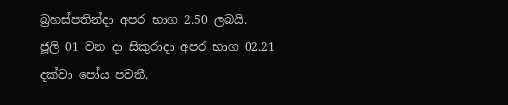බ්‍රහස්පතින්දා අපර භාග 2.50 ලබයි.
ජූලි 01 වන දා සිකුරාදා අපර භාග 02.21 දක්වා පෝය පවතී.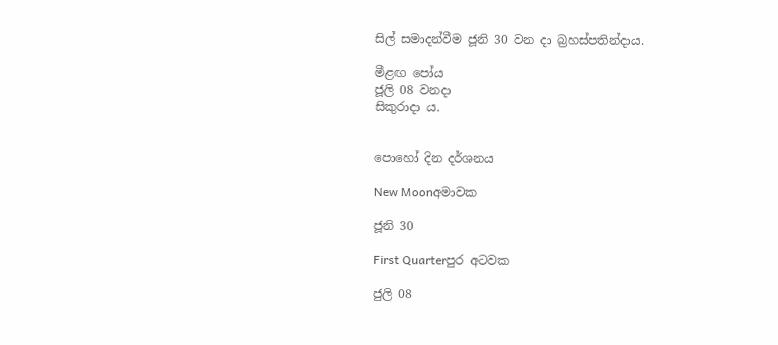සිල් සමාදන්වීම ජූනි 30 වන දා බ්‍රහස්පතින්දාය.

මීළඟ පෝය
ජූලි 08 වනදා
සිකුරාදා ය.


පොහෝ දින දර්ශනය

New Moonඅමාවක

ජූනි 30

First Quarterපුර අටවක

ජුලි 08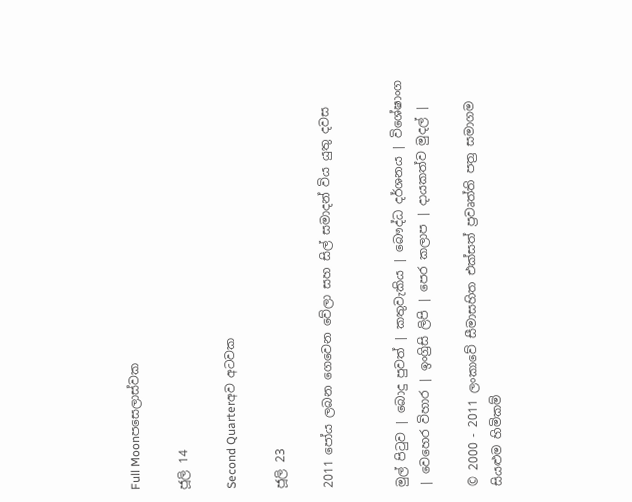Full Moonපසෙලාස්වක

ජූලි 14

Second Quarterඅව අටවක

ජූලි 23

2011 පෝය ලබන ගෙවෙන වේලා සහ සිල් සමාදන් විය යුතු දවස


මුල් පිටුව | බොදු පුවත් | කතුවැකිය | බෞද්ධ දර්ශනය | විශේෂාංග | වෙහෙර විහාර | ඉංග්‍රිසි ලිපි | පෙර කලාප | දායකත්ව මුදල් |

© 2000 - 2011 ලංකාවේ සීමාසහිත එක්සත් ප්‍රවෘත්ති පත්‍ර සමාගම
සියළුම හිමිකම්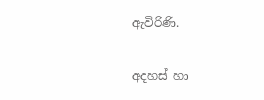ඇවිරිණි.

අදහස් හා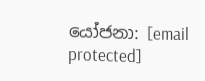යෝජනා: [email protected]